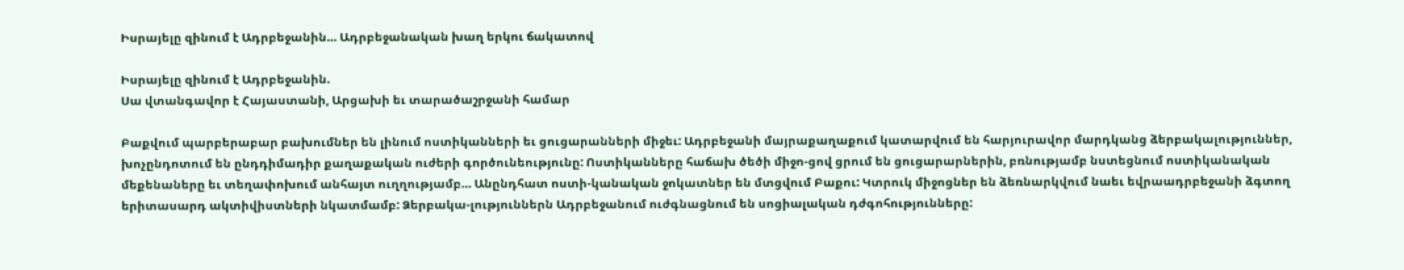Իսրայելը զինում է Ադրբեջանին… Ադրբեջանական խաղ երկու ճակատով

Իսրայելը զինում է Ադրբեջանին.
Սա վտանգավոր է Հայաստանի, Արցախի եւ տարածաշրջանի համար

Բաքվում պարբերաբար բախումներ են լինում ոստիկանների եւ ցուցարանների միջեւ: Ադրբեջանի մայրաքաղաքում կատարվում են հարյուրավոր մարդկանց ձերբակալություններ, խոչընդոտում են ընդդիմադիր քաղաքական ուժերի գործունեությունը: Ոստիկանները հաճախ ծեծի միջո-ցով ցրում են ցուցարարներին, բռնությամբ նստեցնում ոստիկանական մեքենաները եւ տեղափոխում անհայտ ուղղությամբ… Անընդհատ ոստի-կանական ջոկատներ են մտցվում Բաքու: Կտրուկ միջոցներ են ձեռնարկվում նաեւ եվրաադրբեջանի ձգտող երիտասարդ ակտիվիստների նկատմամբ: Ձերբակա-լություններն Ադրբեջանում ուժգնացնում են սոցիալական դժգոհությունները: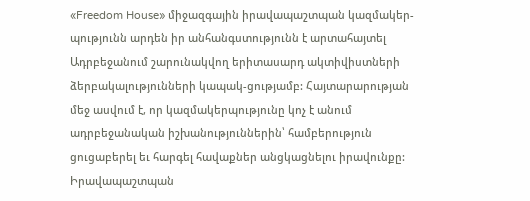«Freedom House» միջազգային իրավապաշտպան կազմակեր-պությունն արդեն իր անհանգստությունն է արտահայտել Ադրբեջանում շարունակվող երիտասարդ ակտիվիստների ձերբակալությունների կապակ-ցությամբ: Հայտարարության մեջ ասվում է, որ կազմակերպությունը կոչ է անում ադրբեջանական իշխանություններին՝ համբերություն ցուցաբերել եւ հարգել հավաքներ անցկացնելու իրավունքը: Իրավապաշտպան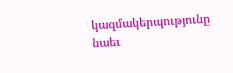կազմակերպությունը նաեւ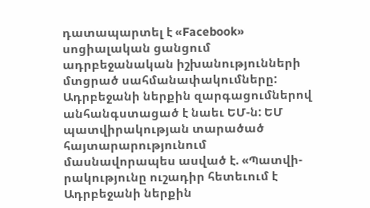դատապարտել է «Facebook» սոցիալական ցանցում ադրբեջանական իշխանությունների մտցրած սահմանափակումները:
Ադրբեջանի ներքին զարգացումներով անհանգստացած է նաեւ ԵՄ-ն: ԵՄ պատվիրակության տարածած հայտարարությունում մասնավորապես ասված է. «Պատվի-րակությունը ուշադիր հետեւում է Ադրբեջանի ներքին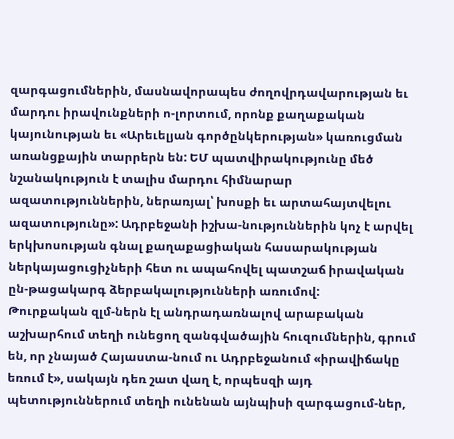զարգացումներին, մասնավորապես ժողովրդավարության եւ մարդու իրավունքների ո-լորտում, որոնք քաղաքական կայունության եւ «Արեւելյան գործընկերության» կառուցման առանցքային տարրերն են: ԵՄ պատվիրակությունը մեծ նշանակություն է տալիս մարդու հիմնարար ազատություններին, ներառյալ՝ խոսքի եւ արտահայտվելու ազատությունը»: Ադրբեջանի իշխա-նություններին կոչ է արվել երկխոսության գնալ քաղաքացիական հասարակության ներկայացուցիչների հետ ու ապահովել պատշաճ իրավական ըն-թացակարգ ձերբակալությունների առումով:
Թուրքական զլմ-ներն էլ անդրադառնալով արաբական աշխարհում տեղի ունեցող զանգվածային հուզումներին, գրում են, որ չնայած Հայաստա-նում ու Ադրբեջանում «իրավիճակը եռում է», սակայն դեռ շատ վաղ է, որպեսզի այդ պետություններում տեղի ունենան այնպիսի զարգացում-ներ,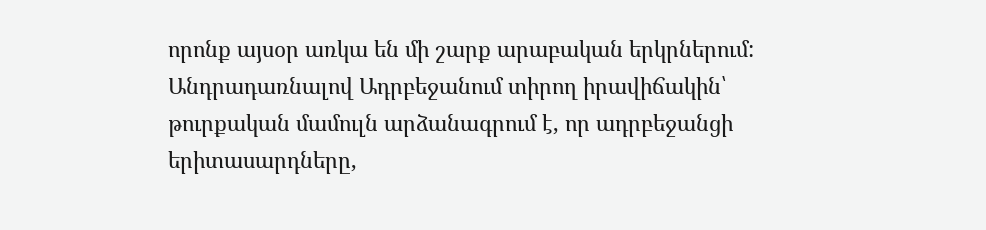որոնք այսօր առկա են մի շարք արաբական երկրներում:
Անդրադառնալով Ադրբեջանում տիրող իրավիճակին՝ թուրքական մամուլն արձանագրում է, որ ադրբեջանցի երիտասարդները,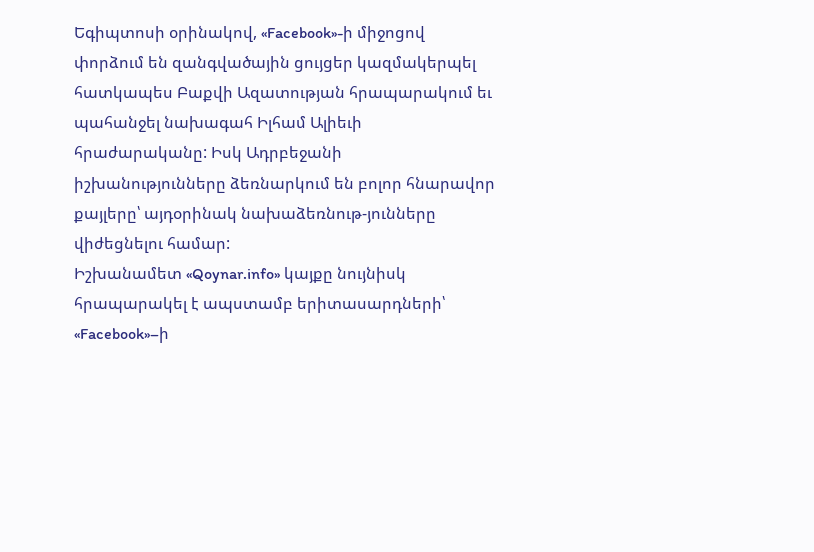Եգիպտոսի օրինակով, «Facebook»-ի միջոցով փորձում են զանգվածային ցույցեր կազմակերպել հատկապես Բաքվի Ազատության հրապարակում եւ պահանջել նախագահ Իլհամ Ալիեւի հրաժարականը: Իսկ Ադրբեջանի իշխանությունները ձեռնարկում են բոլոր հնարավոր քայլերը՝ այդօրինակ նախաձեռնութ-յունները վիժեցնելու համար:
Իշխանամետ «Qoynar.info» կայքը նույնիսկ հրապարակել է ապստամբ երիտասարդների՝ «Facebook»–ի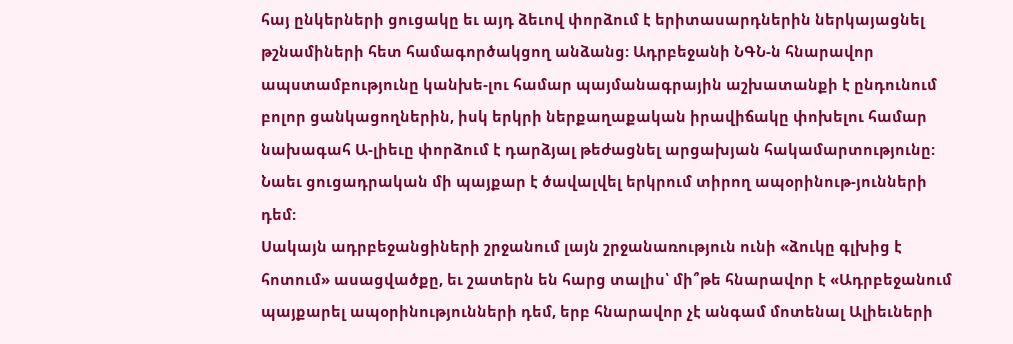հայ ընկերների ցուցակը եւ այդ ձեւով փորձում է երիտասարդներին ներկայացնել թշնամիների հետ համագործակցող անձանց: Ադրբեջանի ՆԳՆ-ն հնարավոր ապստամբությունը կանխե-լու համար պայմանագրային աշխատանքի է ընդունում բոլոր ցանկացողներին, իսկ երկրի ներքաղաքական իրավիճակը փոխելու համար նախագահ Ա-լիեւը փորձում է դարձյալ թեժացնել արցախյան հակամարտությունը: Նաեւ ցուցադրական մի պայքար է ծավալվել երկրում տիրող ապօրինութ-յունների դեմ:
Սակայն ադրբեջանցիների շրջանում լայն շրջանառություն ունի «ձուկը գլխից է հոտում» ասացվածքը, եւ շատերն են հարց տալիս՝ մի՞թե հնարավոր է «Ադրբեջանում պայքարել ապօրինությունների դեմ, երբ հնարավոր չէ անգամ մոտենալ Ալիեւների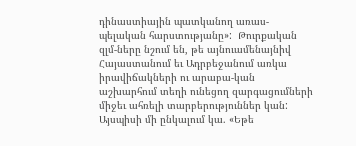դինաստիային պատկանող առաս-պելական հարստությանը»:  Թուրքական զլմ-ները նշում են, թե այնուամենայնիվ Հայաստանում եւ Ադրբեջանում առկա իրավիճակների ու արաբա-կան աշխարհում տեղի ունեցող զարգացումների միջեւ ահռելի տարբերություններ կան: Այսպիսի մի ընկալում կա. «Եթե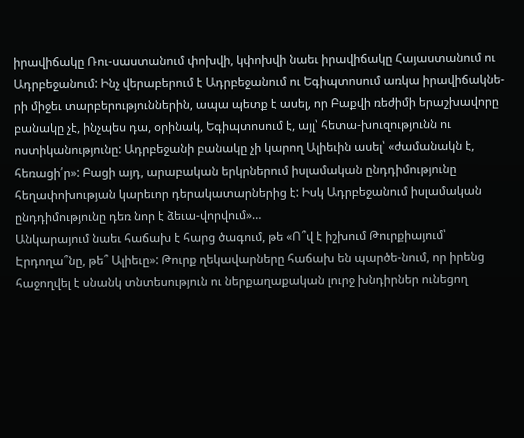իրավիճակը Ռու-սաստանում փոխվի, կփոխվի նաեւ իրավիճակը Հայաստանում ու Ադրբեջանում: Ինչ վերաբերում է Ադրբեջանում ու Եգիպտոսում առկա իրավիճակնե-րի միջեւ տարբերություններին, ապա պետք է ասել, որ Բաքվի ռեժիմի երաշխավորը բանակը չէ, ինչպես դա, օրինակ, Եգիպտոսում է, այլ՝ հետա-խուզությունն ու ոստիկանությունը: Ադրբեջանի բանակը չի կարող Ալիեւին ասել՝ «ժամանակն է, հեռացի՛ր»: Բացի այդ, արաբական երկրներում իսլամական ընդդիմությունը հեղափոխության կարեւոր դերակատարներից է: Իսկ Ադրբեջանում իսլամական ընդդիմությունը դեռ նոր է ձեւա-վորվում»…
Անկարայում նաեւ հաճախ է հարց ծագում, թե «Ո՞վ է իշխում Թուրքիայում՝ Էրդողա՞նը, թե՞ Ալիեւը»: Թուրք ղեկավարները հաճախ են պարծե-նում, որ իրենց հաջողվել է սնանկ տնտեսություն ու ներքաղաքական լուրջ խնդիրներ ունեցող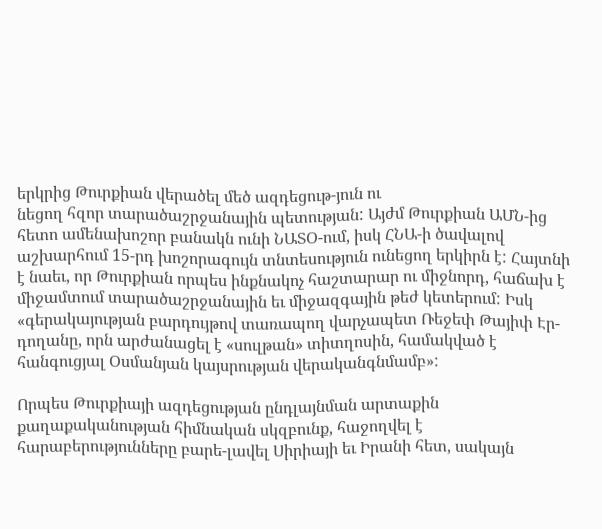երկրից Թուրքիան վերածել մեծ ազդեցութ-յուն ու
նեցող հզոր տարածաշրջանային պետության: Այժմ Թուրքիան ԱՄՆ-ից հետո ամենախոշոր բանակն ունի ՆԱՏՕ-ում, իսկ ՀՆԱ-ի ծավալով աշխարհում 15-րդ խոշորագույն տնտեսություն ունեցող երկիրն է: Հայտնի է նաեւ, որ Թուրքիան որպես ինքնակոչ հաշտարար ու միջնորդ, հաճախ է միջամտում տարածաշրջանային եւ միջազգային թեժ կետերում: Իսկ «գերակայության բարդույթով տառապող վարչապետ Ռեջեփ Թայիփ Էր-դողանը, որն արժանացել է «սուլթան» տիտղոսին, համակված է հանգուցյալ Օսմանյան կայսրության վերականգնմամբ»:

Որպես Թուրքիայի ազդեցության ընդլայնման արտաքին քաղաքականության հիմնական սկզբունք, հաջողվել է հարաբերությունները բարե-լավել Սիրիայի եւ Իրանի հետ, սակայն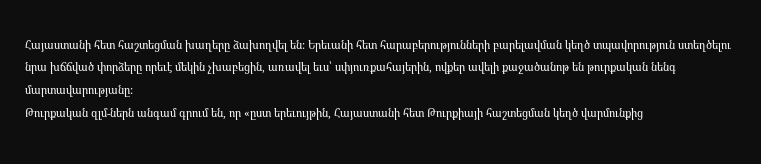Հայաստանի հետ հաշտեցման խաղերը ձախողվել են: Երեւանի հետ հարաբերությունների բարելավման կեղծ տպավորություն ստեղծելու նրա խճճված փորձերը որեւէ մեկին չխաբեցին, առավել եւս՝ սփյուռքահայերին, ովքեր ավելի քաջածանոթ են թուրքական նենգ մարտավարությանը:
Թուրքական զլմ-ներն անգամ գրում են, որ «ըստ երեւույթին, Հայաստանի հետ Թուրքիայի հաշտեցման կեղծ վարմունքից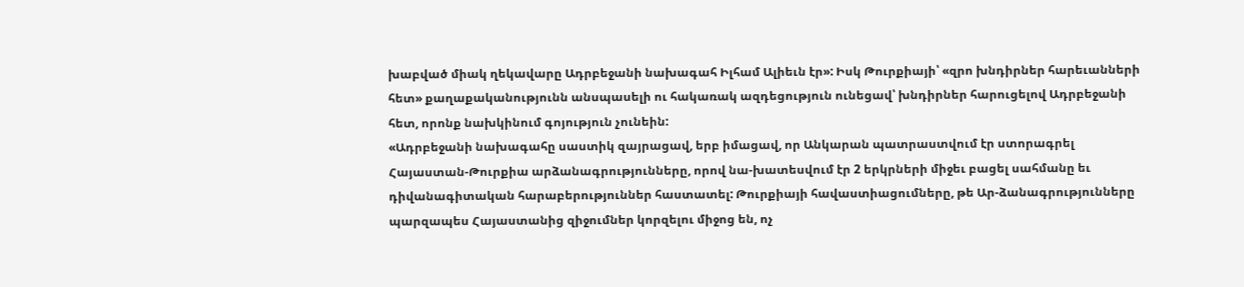խաբված միակ ղեկավարը Ադրբեջանի նախագահ Իլհամ Ալիեւն էր»: Իսկ Թուրքիայի՝ «զրո խնդիրներ հարեւանների հետ» քաղաքականությունն անսպասելի ու հակառակ ազդեցություն ունեցավ՝ խնդիրներ հարուցելով Ադրբեջանի հետ, որոնք նախկինում գոյություն չունեին:
«Ադրբեջանի նախագահը սաստիկ զայրացավ, երբ իմացավ, որ Անկարան պատրաստվում էր ստորագրել Հայաստան-Թուրքիա արձանագրությունները, որով նա-խատեսվում էր 2 երկրների միջեւ բացել սահմանը եւ դիվանագիտական հարաբերություններ հաստատել: Թուրքիայի հավաստիացումները, թե Ար-ձանագրությունները պարզապես Հայաստանից զիջումներ կորզելու միջոց են, ոչ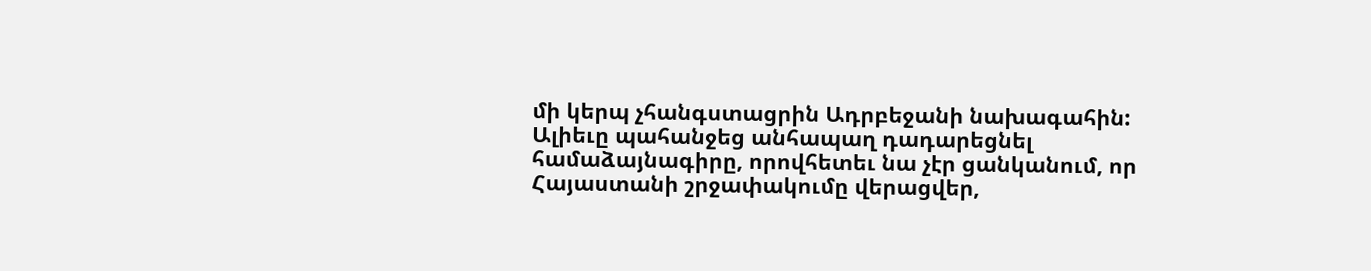մի կերպ չհանգստացրին Ադրբեջանի նախագահին: Ալիեւը պահանջեց անհապաղ դադարեցնել համաձայնագիրը, որովհետեւ նա չէր ցանկանում, որ Հայաստանի շրջափակումը վերացվեր,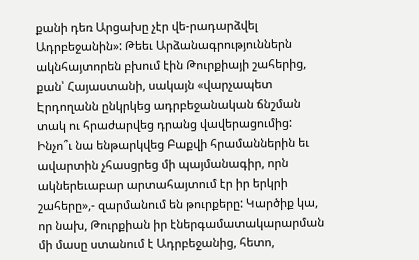քանի դեռ Արցախը չէր վե-րադարձվել Ադրբեջանին»: Թեեւ Արձանագրություններն ակնհայտորեն բխում էին Թուրքիայի շահերից, քան՝ Հայաստանի, սակայն «վարչապետ Էրդողանն ընկրկեց ադրբեջանական ճնշման տակ ու հրաժարվեց դրանց վավերացումից: Ինչո՞ւ նա ենթարկվեց Բաքվի հրամաններին եւ ավարտին չհասցրեց մի պայմանագիր, որն ակներեւաբար արտահայտում էր իր երկրի շահերը»,- զարմանում են թուրքերը: Կարծիք կա, որ նախ, Թուրքիան իր էներգամատակարարման մի մասը ստանում է Ադրբեջանից, հետո,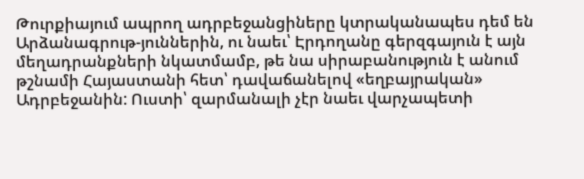Թուրքիայում ապրող ադրբեջանցիները կտրականապես դեմ են Արձանագրութ-յուններին, ու նաեւ՝ Էրդողանը գերզգայուն է այն մեղադրանքների նկատմամբ, թե նա սիրաբանություն է անում թշնամի Հայաստանի հետ՝ դավաճանելով «եղբայրական» Ադրբեջանին: Ուստի՝ զարմանալի չէր նաեւ վարչապետի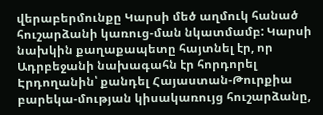վերաբերմունքը Կարսի մեծ աղմուկ հանած հուշարձանի կառուց-ման նկատմամբ: Կարսի նախկին քաղաքապետը հայտնել էր, որ Ադրբեջանի նախագահն էր հորդորել Էրդողանին՝ քանդել Հայաստան-Թուրքիա բարեկա-մության կիսակառույց հուշարձանը,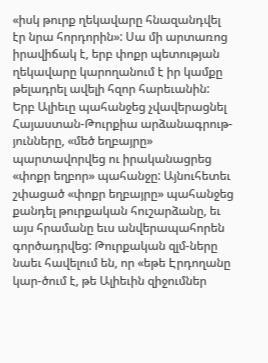«իսկ թուրք ղեկավարը հնազանդվել էր նրա հորդորին»: Սա մի արտառոց իրավիճակ է, երբ փոքր պետության ղեկավարը կարողանում է իր կամքը թելադրել ավելի հզոր հարեւանին: Երբ Ալիեւը պահանջեց չվավերացնել Հայաստան-Թուրքիա արձանագրութ-յունները, «մեծ եղբայրը» պարտավորվեց ու իրականացրեց «փոքր եղբոր» պահանջը: Այնուհետեւ շփացած «փոքր եղբայրը» պահանջեց քանդել թուրքական հուշարձանը, եւ այս հրամանը եւս անվերապահորեն գործադրվեց: Թուրքական զլմ-ները նաեւ հավելում են, որ «եթե Էրդողանը կար-ծում է, թե Ալիեւին զիջումներ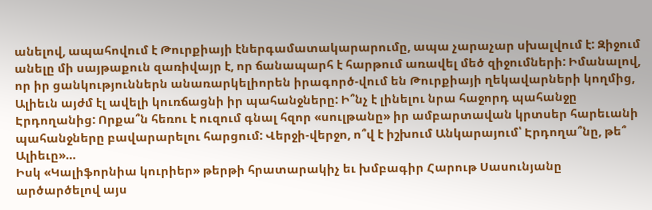անելով, ապահովում է Թուրքիայի էներգամատակարարումը, ապա չարաչար սխալվում է: Զիջում անելը մի սայթաքուն զառիվայր է, որ ճանապարհ է հարթում առավել մեծ զիջումների: Իմանալով, որ իր ցանկություններն անառարկելիորեն իրագործ-վում են Թուրքիայի ղեկավարների կողմից, Ալիեւն այժմ էլ ավելի կուռճացնի իր պահանջները: Ի՞նչ է լինելու նրա հաջորդ պահանջը Էրդողանից: Որքա՞ն հեռու է ուզում գնալ հզոր «սուլթանը» իր ամբարտավան կրտսեր հարեւանի պահանջները բավարարելու հարցում: Վերջի-վերջո, ո՞վ է իշխում Անկարայում՝ Էրդողա՞նը, թե՞ Ալիեւը»…
Իսկ «Կալիֆորնիա կուրիեր» թերթի հրատարակիչ եւ խմբագիր Հարութ Սասունյանը արծարծելով այս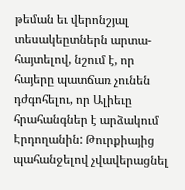թեման եւ վերոնշյալ տեսակեըտներն արտա-հայտելով, նշում է, որ հայերը պատճառ չունեն դժգոհելու, որ Ալիեւը հրահանգներ է արձակում Էրդողանին: Թուրքիայից պահանջելով չվավերացնել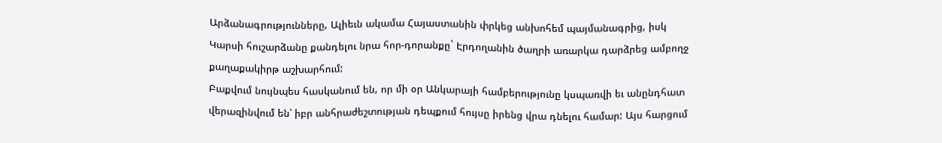Արձանագրությունները, Ալիեւն ակամա Հայաստանին փրկեց անխոհեմ պայմանագրից, իսկ Կարսի հուշարձանը քանդելու նրա հոր-դորանքը` Էրդողանին ծաղրի առարկա դարձրեց ամբողջ քաղաքակիրթ աշխարհում:
Բաքվում նույնպես հասկանում են, որ մի օր Անկարայի համբերությունը կսպառվի եւ անընդհատ վերազինվում են՝ իբր անհրաժեշտության դեպքում հույսը իրենց վրա դնելու համար: Այս հարցում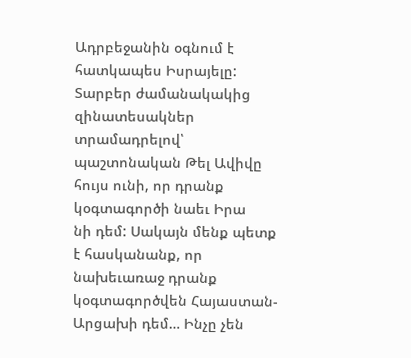Ադրբեջանին օգնում է հատկապես Իսրայելը: Տարբեր ժամանակակից զինատեսակներ տրամադրելով՝ պաշտոնական Թել Ավիվը հույս ունի, որ դրանք կօգտագործի նաեւ Իրա
նի դեմ: Սակայն մենք պետք է հասկանանք, որ նախեւառաջ դրանք կօգտագործվեն Հայաստան-Արցախի դեմ… Ինչը չեն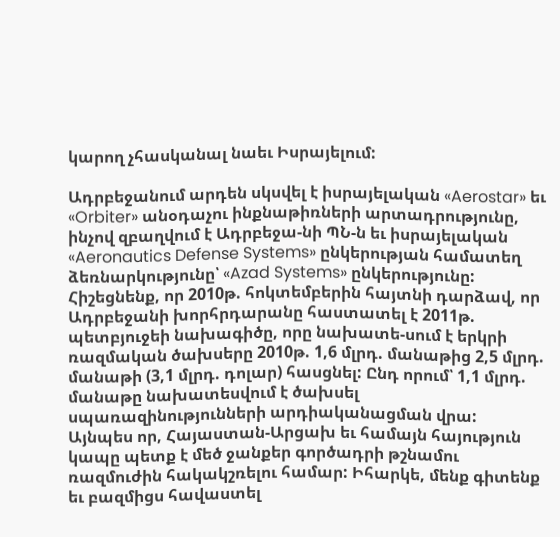կարող չհասկանալ նաեւ Իսրայելում:

Ադրբեջանում արդեն սկսվել է իսրայելական «Aerostar» եւ «Orbiter» անօդաչու ինքնաթիռների արտադրությունը, ինչով զբաղվում է Ադրբեջա-նի ՊՆ-ն եւ իսրայելական «Aeronautics Defense Systems» ընկերության համատեղ ձեռնարկությունը՝ «Azad Systems» ընկերությունը: Հիշեցնենք, որ 2010թ. հոկտեմբերին հայտնի դարձավ, որ Ադրբեջանի խորհրդարանը հաստատել է 2011թ. պետբյուջեի նախագիծը, որը նախատե-սում է երկրի ռազմական ծախսերը 2010թ. 1,6 մլրդ. մանաթից 2,5 մլրդ. մանաթի (3,1 մլրդ. դոլար) հասցնել: Ընդ որում՝ 1,1 մլրդ. մանաթը նախատեսվում է ծախսել սպառազինությունների արդիականացման վրա:
Այնպես որ, Հայաստան-Արցախ եւ համայն հայություն կապը պետք է մեծ ջանքեր գործադրի թշնամու ռազմուժին հակակշռելու համար: Իհարկե, մենք գիտենք եւ բազմիցս հավաստել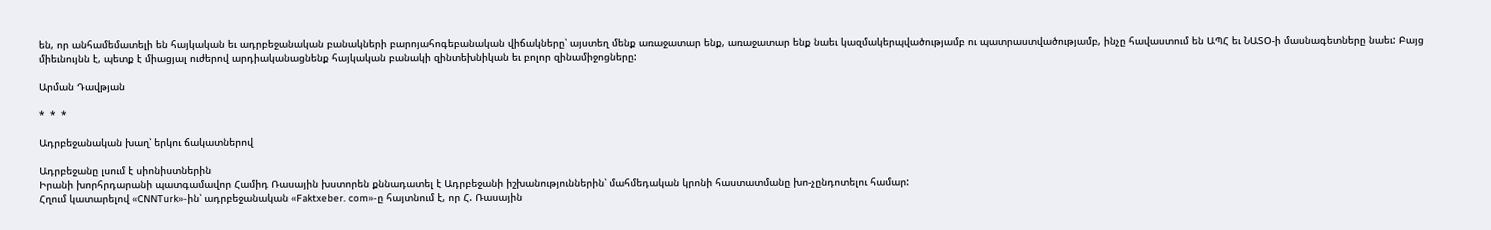են, որ անհամեմատելի են հայկական եւ ադրբեջանական բանակների բարոյահոգեբանական վիճակները՝ այստեղ մենք առաջատար ենք, առաջատար ենք նաեւ կազմակերպվածությամբ ու պատրաստվածությամբ, ինչը հավաստում են ԱՊՀ եւ ՆԱՏՕ-ի մասնագետները նաեւ: Բայց միեւնույնն է, պետք է միացյալ ուժերով արդիականացնենք հայկական բանակի զինտեխնիկան եւ բոլոր զինամիջոցները:

Արման Դավթյան

*  *  *

Ադրբեջանական խաղ՝ երկու ճակատներով

Ադրբեջանը լսում է սիոնիստներին
Իրանի խորհրդարանի պատգամավոր Համիդ Ռասային խստորեն քննադատել է Ադրբեջանի իշխանություններին՝ մահմեդական կրոնի հաստատմանը խո-չընդոտելու համար:
Հղում կատարելով «CNNTurk»-ին՝ ադրբեջանական «Faktxeber. com»-ը հայտնում է, որ Հ. Ռասային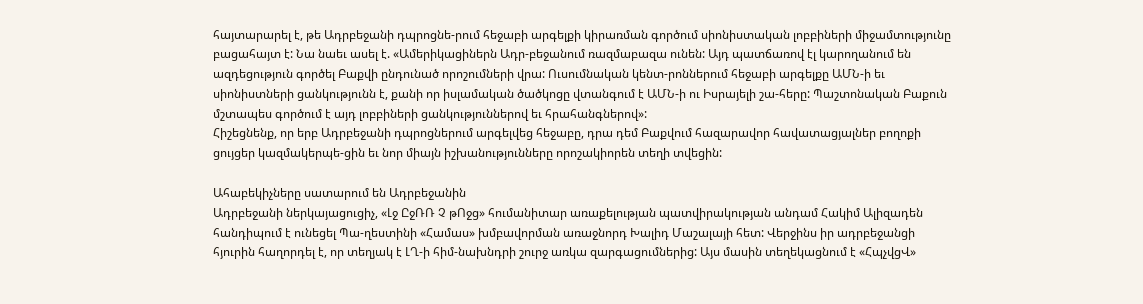հայտարարել է, թե Ադրբեջանի դպրոցնե-րում հեջաբի արգելքի կիրառման գործում սիոնիստական լոբբիների միջամտությունը բացահայտ է: Նա նաեւ ասել է. «Ամերիկացիներն Ադր-բեջանում ռազմաբազա ունեն: Այդ պատճառով էլ կարողանում են ազդեցություն գործել Բաքվի ընդունած որոշումների վրա: Ուսումնական կենտ-րոններում հեջաբի արգելքը ԱՄՆ-ի եւ սիոնիստների ցանկությունն է, քանի որ իսլամական ծածկոցը վտանգում է ԱՄՆ-ի ու Իսրայելի շա-հերը: Պաշտոնական Բաքուն մշտապես գործում է այդ լոբբիների ցանկություններով եւ հրահանգներով»:
Հիշեցնենք, որ երբ Ադրբեջանի դպրոցներում արգելվեց հեջաբը, դրա դեմ Բաքվում հազարավոր հավատացյալներ բողոքի ցույցեր կազմակերպե-ցին եւ նոր միայն իշխանությունները որոշակիորեն տեղի տվեցին:

Ահաբեկիչները սատարում են Ադրբեջանին
Ադրբեջանի ներկայացուցիչ, «Լջ ԸջՌՌ Չ թՈջց» հումանիտար առաքելության պատվիրակության անդամ Հակիմ Ալիզադեն հանդիպում է ունեցել Պա-ղեստինի «Համաս» խմբավորման առաջնորդ Խալիդ Մաշալայի հետ: Վերջինս իր ադրբեջանցի հյուրին հաղորդել է, որ տեղյակ է ԼՂ-ի հիմ-նախնդրի շուրջ առկա զարգացումներից: Այս մասին տեղեկացնում է «ՀպչվցՎ»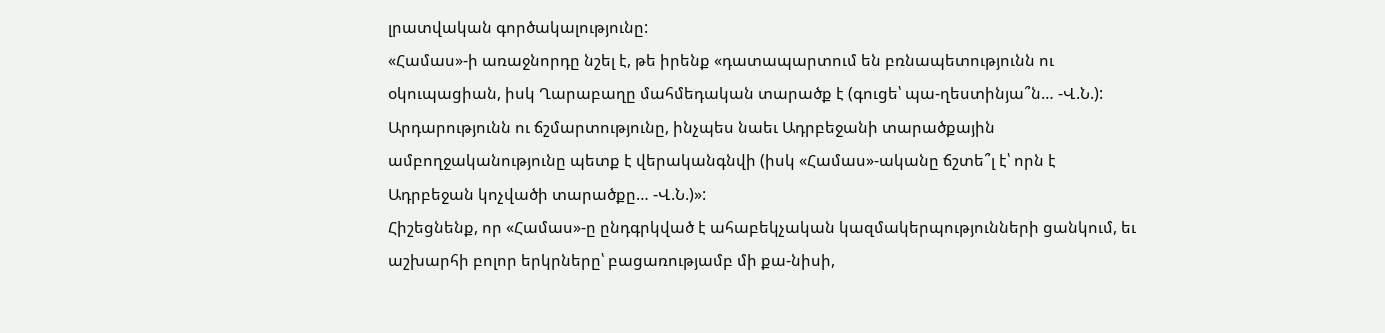լրատվական գործակալությունը:
«Համաս»-ի առաջնորդը նշել է, թե իրենք «դատապարտում են բռնապետությունն ու օկուպացիան, իսկ Ղարաբաղը մահմեդական տարածք է (գուցե՝ պա-ղեստինյա՞ն… -Վ.Ն.): Արդարությունն ու ճշմարտությունը, ինչպես նաեւ Ադրբեջանի տարածքային ամբողջականությունը պետք է վերականգնվի (իսկ «Համաս»-ականը ճշտե՞լ է՝ որն է Ադրբեջան կոչվածի տարածքը… -Վ.Ն.)»:
Հիշեցնենք, որ «Համաս»-ը ընդգրկված է ահաբեկչական կազմակերպությունների ցանկում, եւ աշխարհի բոլոր երկրները՝ բացառությամբ մի քա-նիսի,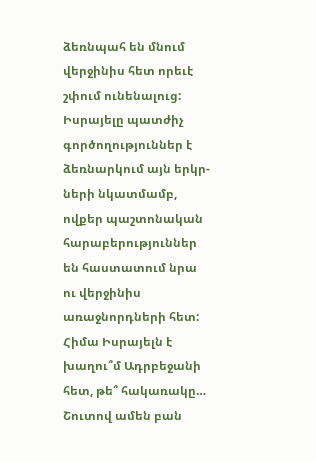ձեռնպահ են մնում վերջինիս հետ որեւէ շփում ունենալուց: Իսրայելը պատժիչ գործողություններ է ձեռնարկում այն երկր-ների նկատմամբ, ովքեր պաշտոնական հարաբերություններ են հաստատում նրա ու վերջինիս առաջնորդների հետ:
Հիմա Իսրայելն է խաղու՞մ Ադրբեջանի հետ, թե՞ հակառակը…
Շուտով ամեն բան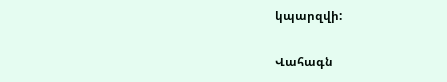կպարզվի:

Վահագն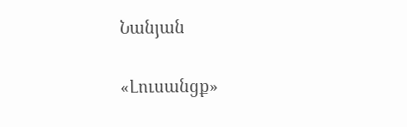Նանյան

«Լուսանցք»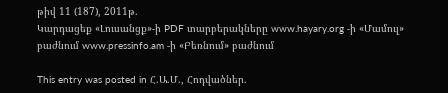թիվ 11 (187), 2011թ.
Կարդացեք «Լուսանցք»-ի PDF տարբերակները www.hayary.org -ի «Մամուլ» բաժնում www.pressinfo.am -ի «Բեռնում» բաժնում

This entry was posted in Հ.Ա.Մ., Հոդվածներ.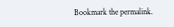Bookmark the permalink.